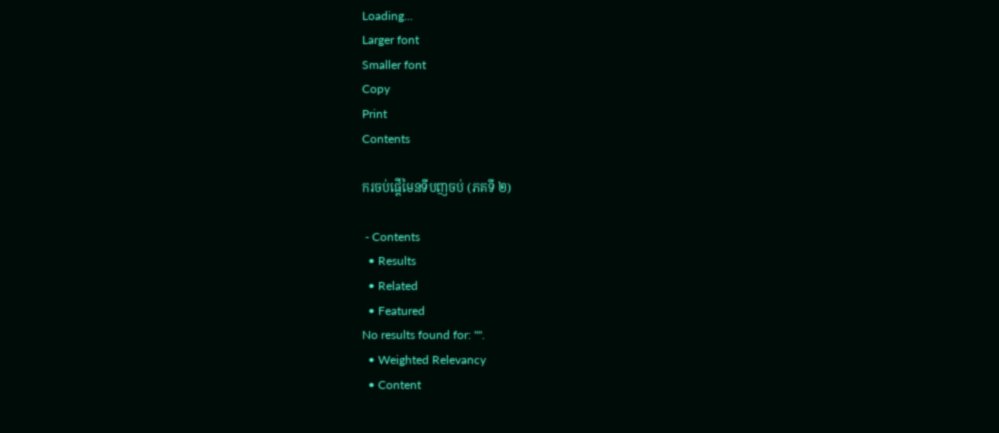Loading...
Larger font
Smaller font
Copy
Print
Contents

ករចប់ផ្តើមៃនទីបញចប់ (ភគទី ២)

 - Contents
  • Results
  • Related
  • Featured
No results found for: "".
  • Weighted Relevancy
  • Content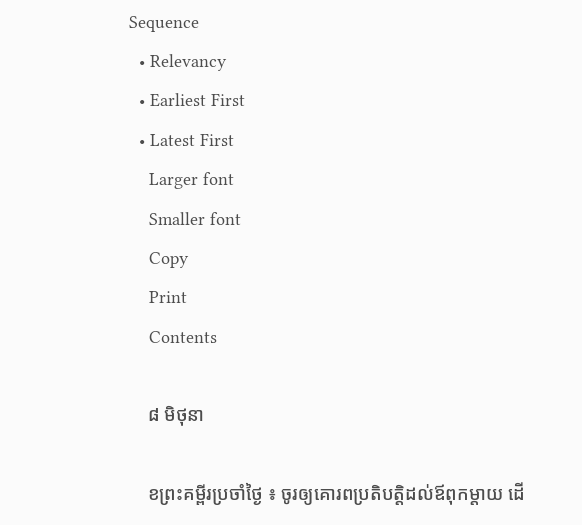Sequence
  • Relevancy
  • Earliest First
  • Latest First
    Larger font
    Smaller font
    Copy
    Print
    Contents

    ៨ មិថុនា

    ខព្រះគម្ពីរប្រចាំថ្ងៃ ៖ ចូរឲ្យគោរពប្រតិបត្តិដល់ឪពុកម្តាយ ដើ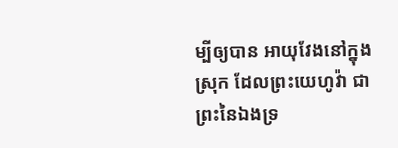ម្បីឲ្យបាន អាយុវែងនៅក្នុងស្រុក ដែលព្រះយេហូវ៉ា ជាព្រះនៃឯងទ្រ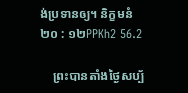ង់ប្រទានឲ្យ។ និក្ខមនំ ២០ : ១២PPKh2 56.2

    ព្រះបានតាំងថ្ងៃសប្ប័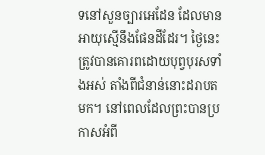ទនៅសួនច្បារអេដែន ដែលមានអាយុស្មើនឹងផែនដីដែរ។ ថ្ងៃនេះត្រូវបានគោរពដោយបុព្វបុរសទាំងអស់ តាំងពីជំនាន់នោះដរាបតមក។ នៅពេលដែលព្រះបានប្រកាសអំពី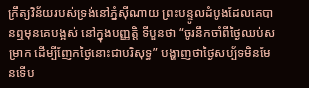ក្រឹត្យវិន័យរបស់ទ្រង់នៅភ្នំស៊ីណាយ ព្រះបន្ទូលដំបូងដែលគេបានឮមុនគេបង្អស់ នៅក្នុងបញ្ញត្តិ ទីបួនថា “ចូរនឹកចាំពីថ្ងៃឈប់សម្រាក ដើម្បីញែកថ្ងៃនោះជាបរិសុទ្ធ” បង្ហាញថាថ្ងៃសប្ប័ទមិនមែនទើប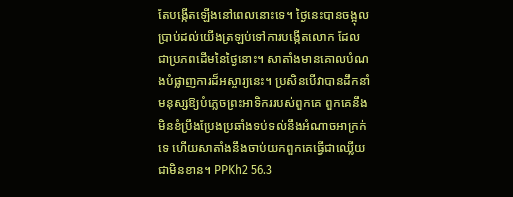តែបង្កើតឡើងនៅពេលនោះទេ។ ថ្ងៃនេះបានចង្អុលប្រាប់ដល់យើងត្រឡប់ទៅការបង្កើតលោក ដែលជាប្រភពដើមនៃថ្ងៃនោះ។ សាតាំងមានគោលបំណងបំផ្លាញការដ៏អស្ចារ្យនេះ។ ប្រសិនបើវាបានដឹកនាំមនុស្សឱ្យបំភ្លេចព្រះអាទិកររបស់ពួកគេ ពួកគេនឹងមិនខំប្រឹងប្រែងប្រឆាំងទប់ទល់នឹងអំណាចអាក្រក់ទេ ហើយសាតាំងនឹងចាប់យកពួកគេធ្វើជាឈ្លើយជាមិនខាន។ PPKh2 56.3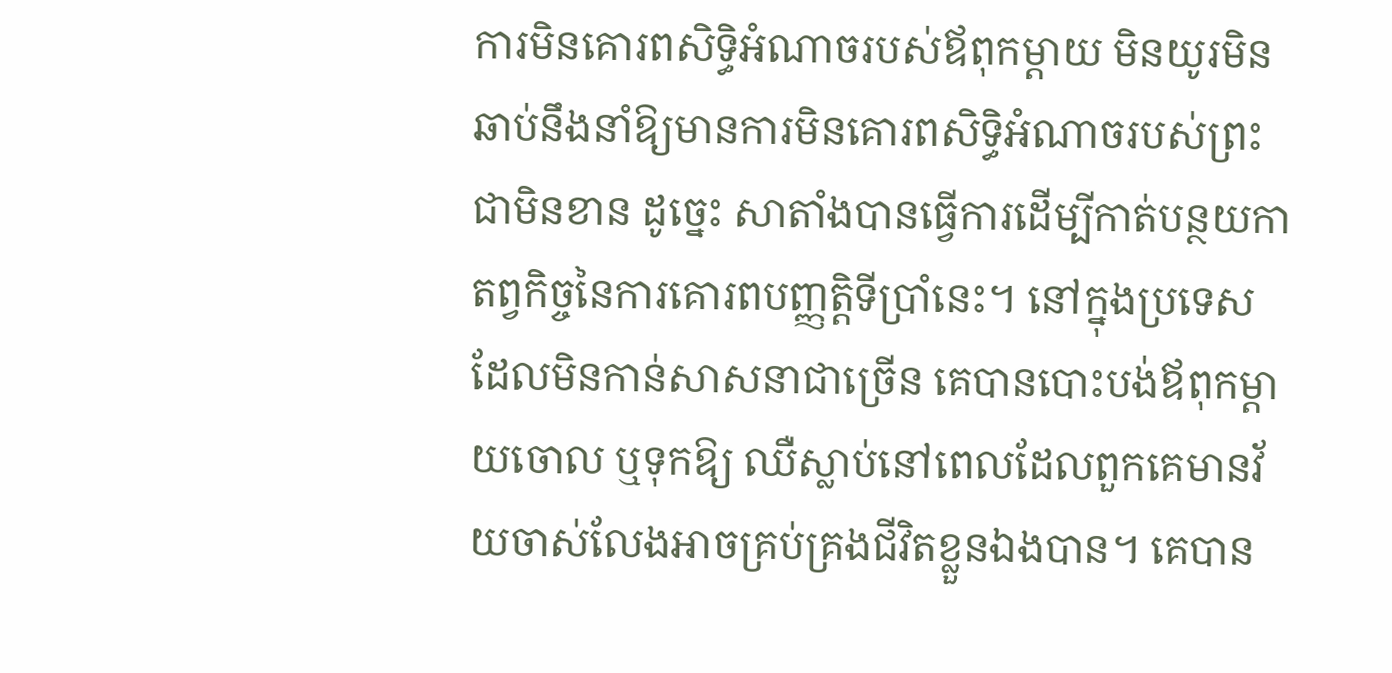ការមិនគោរពសិទ្ធិអំណាចរបស់ឪពុកម្តាយ មិនយូរមិនឆាប់នឹងនាំឱ្យមានការមិនគោរពសិទ្ធិអំណាចរបស់ព្រះជាមិនខាន ដូច្នេះ សាតាំងបានធ្វើការដើម្បីកាត់បន្ថយកាតព្វកិច្ចនៃការគោរពបញ្ញត្តិទីប្រាំនេះ។ នៅក្នុងប្រទេស ដែលមិនកាន់សាសនាជាច្រើន គេបានបោះបង់ឪពុកម្តាយចោល ឬទុកឱ្យ ឈឺស្លាប់នៅពេលដែលពួកគេមានវ័យចាស់លែងអាចគ្រប់គ្រងជីវិតខ្លួនឯងបាន។ គេបាន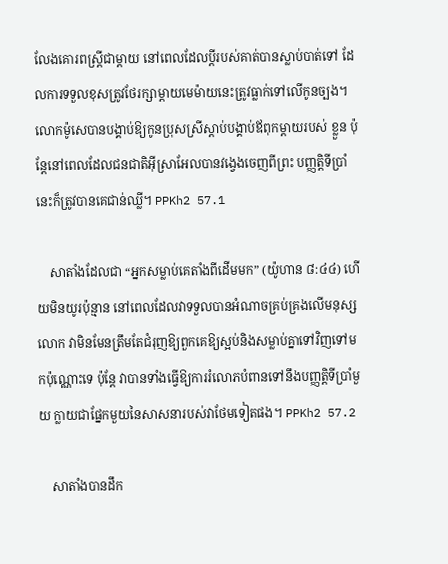លែងគោរពស្ត្រីជាម្តាយ នៅពេលដែលប្តីរបស់គាត់បានស្លាប់បាត់ទៅ ដែលការទទួលខុសត្រូវថែរក្សាម្តាយមេម៉ាយនេះត្រូវធ្លាក់ទៅលើកូនច្បង។ លោកម៉ូសេបានបង្គាប់ឱ្យកូនប្រុសស្រីស្ដាប់បង្គាប់ឪពុកម្ដាយរបស់ ខ្លួន ប៉ុន្តែនៅពេលដែលជនជាតិអ៊ីស្រាអែលបានវង្វេងចេញពីព្រះ បញ្ញត្តិទីប្រាំ នេះក៏ត្រូវបានគេជាន់ឈ្លី។ PPKh2 57.1

    សាតាំងដែលជា “អ្នកសម្លាប់គេតាំងពីដើមមក” (យ៉ូហាន ៨:៤៤) ហើយមិនយូរប៉ុន្មាន នៅពេលដែលវាទទួលបានអំណាចគ្រប់គ្រងលើមនុស្សលោក វាមិនមែនត្រឹមតែជំរុញឱ្យពួកគេឱ្យស្អប់និងសម្លាប់គ្នាទៅវិញទៅមកប៉ុណ្ណោះទេ ប៉ុន្តែ វាបានទាំងធ្វើឱ្យការរំលោភបំពានទៅនឹងបញ្ញត្តិទីប្រាំមួយ ក្លាយជាផ្នែកមួយនៃសាសនារបស់វាថែមទៀតផង។ PPKh2 57.2

    សាតាំងបានដឹក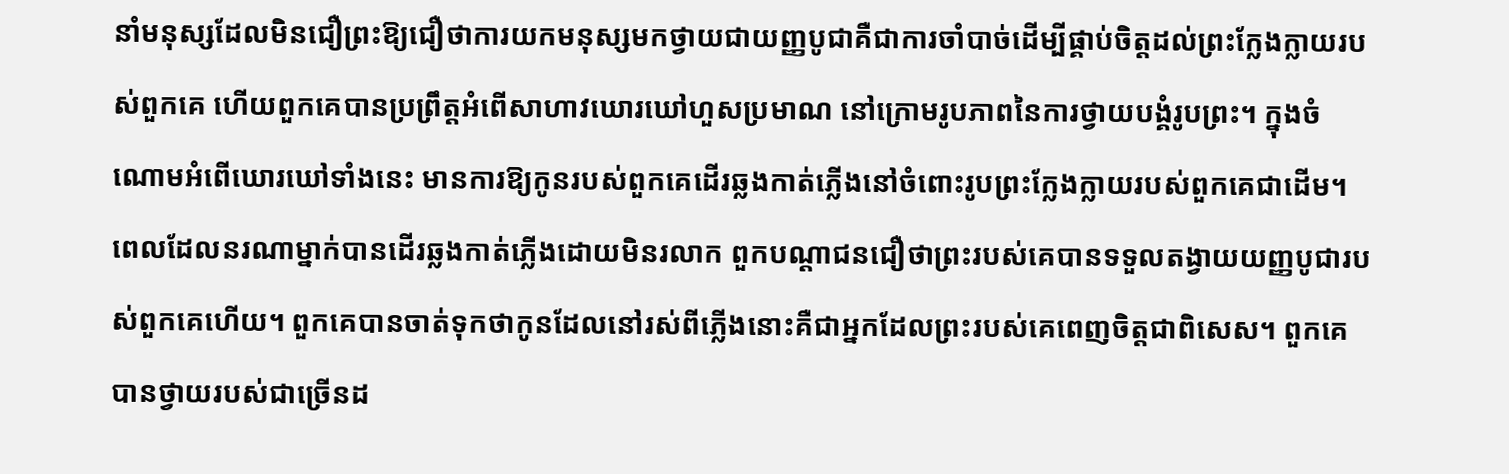នាំមនុស្សដែលមិនជឿព្រះឱ្យជឿថាការយកមនុស្សមកថ្វាយជាយញ្ញបូជាគឺជាការចាំបាច់ដើម្បីផ្គាប់ចិត្តដល់ព្រះក្លែងក្លាយរបស់ពួកគេ ហើយពួកគេបានប្រព្រឹត្តអំពើសាហាវឃោរឃៅហួសប្រមាណ នៅក្រោមរូបភាពនៃការថ្វាយបង្គំរូបព្រះ។ ក្នុងចំណោមអំពើឃោរឃៅទាំងនេះ មានការឱ្យកូនរបស់ពួកគេដើរឆ្លងកាត់ភ្លើងនៅចំពោះរូបព្រះក្លែងក្លាយរបស់ពួកគេជាដើម។ ពេលដែលនរណាម្នាក់បានដើរឆ្លងកាត់ភ្លើងដោយមិនរលាក ពួកបណ្តាជនជឿថាព្រះរបស់គេបានទទួលតង្វាយយញ្ញបូជារបស់ពួកគេហើយ។ ពួកគេបានចាត់ទុកថាកូនដែលនៅរស់ពីភ្លើងនោះគឺជាអ្នកដែលព្រះរបស់គេពេញចិត្តជាពិសេស។ ពួកគេបានថ្វាយរបស់ជាច្រើនដ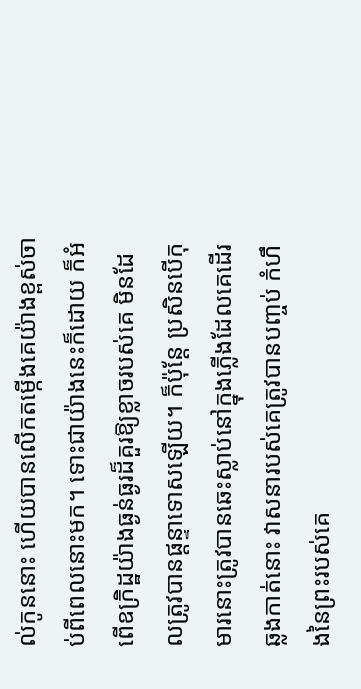ល់កូននោះ ហើយបានលើកតម្កើងគេយ៉ាងខ្ពស់ចាប់ពីពេលនោះមក។ ទោះជាយ៉ាងនេះក៏ដោយ ក៏អំពើឧក្រិដ្ឋយ៉ាងធ្ងន់ធ្ងរដ៏គួរឱ្យខ្លាចរបស់គេ មិនដែលត្រូវបានផ្តន្ទាទោសឡើយ។ ក៏ប៉ុន្តែ ប្រសិនបើកុមារនោះត្រូវបានឆេះស្លាប់នៅក្នុងភ្លើងដែលគេដើរឆ្លងកាត់នោះ វាសនារបស់គេត្រូវបានបញ្ចប់ កំហឹងនៃព្រះរបស់គេ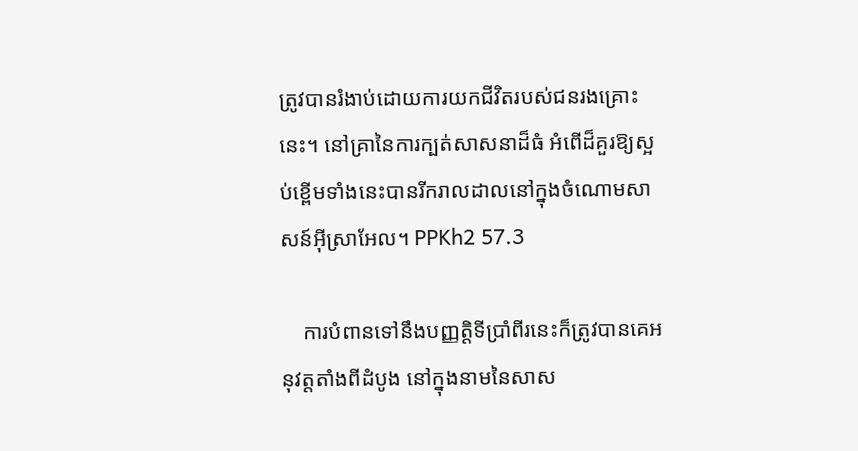ត្រូវបានរំងាប់ដោយការយកជីវិតរបស់ជនរងគ្រោះនេះ។ នៅគ្រានៃការក្បត់សាសនាដ៏ធំ អំពើដ៏គួរឱ្យស្អប់ខ្ពើមទាំងនេះបានរីករាលដាលនៅក្នុងចំណោមសាសន៍អ៊ីស្រាអែល។ PPKh2 57.3

    ការបំពានទៅនឹងបញ្ញត្តិទីប្រាំពីរនេះក៏ត្រូវបានគេអនុវត្តតាំងពីដំបូង នៅក្នុងនាមនៃសាស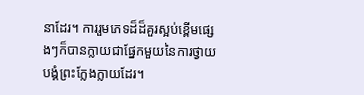នាដែរ។ ការរួមភេទដ៏ដ៏គួរស្អប់ខ្ពើមផ្សេងៗក៏បានក្លាយជាផ្នែកមួយនៃការថ្វាយបង្គំព្រះក្លែងក្លាយដែរ។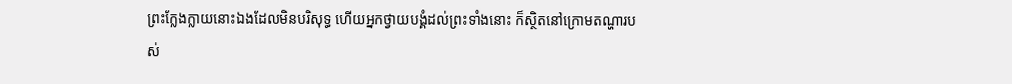ព្រះក្លែងក្លាយនោះឯងដែលមិនបរិសុទ្ធ ហើយអ្នកថ្វាយបង្គំដល់ព្រះទាំងនោះ ក៏ស្ថិតនៅក្រោមតណ្ហារបស់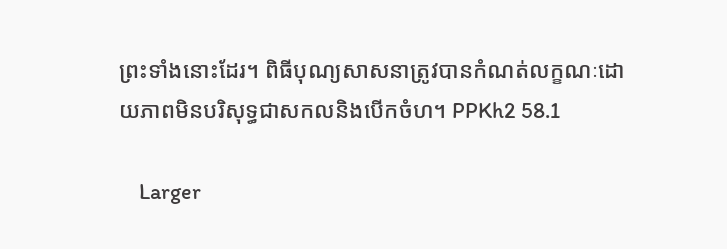ព្រះទាំងនោះដែរ។ ពិធីបុណ្យសាសនាត្រូវបានកំណត់លក្ខណៈដោយភាពមិនបរិសុទ្ធជាសកលនិងបើកចំហ។ PPKh2 58.1

    Larger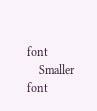font
    Smaller font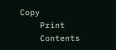Copy
    Print
    Contents